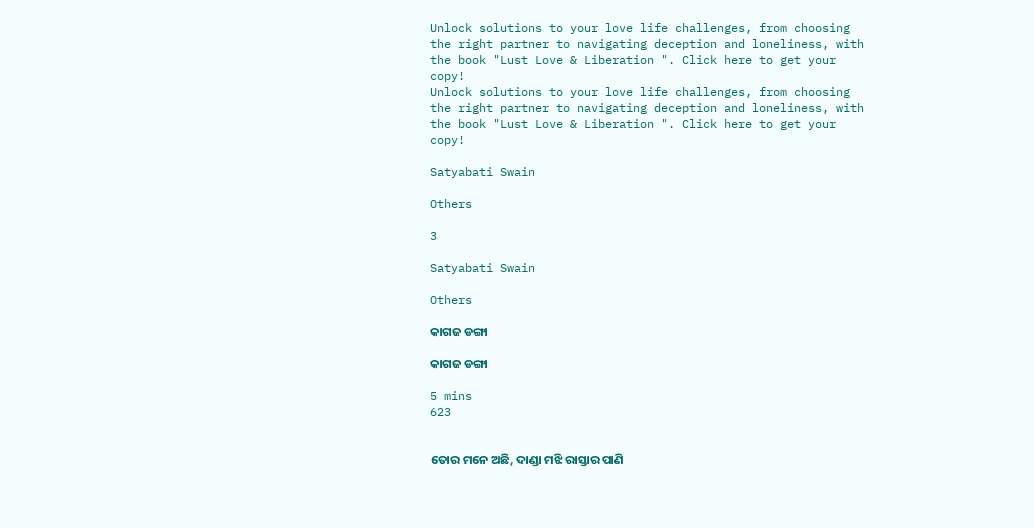Unlock solutions to your love life challenges, from choosing the right partner to navigating deception and loneliness, with the book "Lust Love & Liberation ". Click here to get your copy!
Unlock solutions to your love life challenges, from choosing the right partner to navigating deception and loneliness, with the book "Lust Love & Liberation ". Click here to get your copy!

Satyabati Swain

Others

3

Satyabati Swain

Others

କାଗଜ ଡଙ୍ଗା

କାଗଜ ଡଙ୍ଗା

5 mins
623


ତୋର ମନେ ଅଛି, ଦାଣ୍ଡା ମଝି ରାସ୍ତାର ପାଣି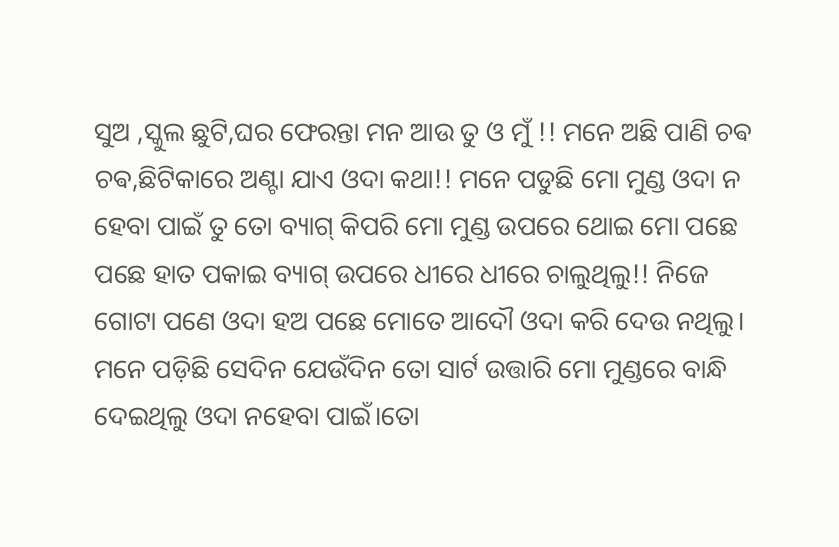ସୁଅ ,ସ୍କୁଲ ଛୁଟି,ଘର ଫେରନ୍ତା ମନ ଆଉ ତୁ ଓ ମୁଁ !! ମନେ ଅଛି ପାଣି ଚଵ ଚଵ,ଛିଟିକାରେ ଅଣ୍ଟା ଯାଏ ଓଦା କଥା!! ମନେ ପଡୁଛି ମୋ ମୁଣ୍ଡ ଓଦା ନ ହେବା ପାଇଁ ତୁ ତୋ ବ୍ୟାଗ୍ କିପରି ମୋ ମୁଣ୍ଡ ଉପରେ ଥୋଇ ମୋ ପଛେ ପଛେ ହାତ ପକାଇ ବ୍ୟାଗ୍ ଉପରେ ଧୀରେ ଧୀରେ ଚାଲୁଥିଲୁ!! ନିଜେ ଗୋଟା ପଣେ ଓଦା ହଅ ପଛେ ମୋତେ ଆଦୌ ଓଦା କରି ଦେଉ ନଥିଲୁ। ମନେ ପଡ଼ିଛି ସେଦିନ ଯେଉଁଦିନ ତୋ ସାର୍ଟ ଉତ୍ତାରି ମୋ ମୁଣ୍ଡରେ ବାନ୍ଧି ଦେଇଥିଲୁ ଓଦା ନହେବା ପାଇଁ।ତୋ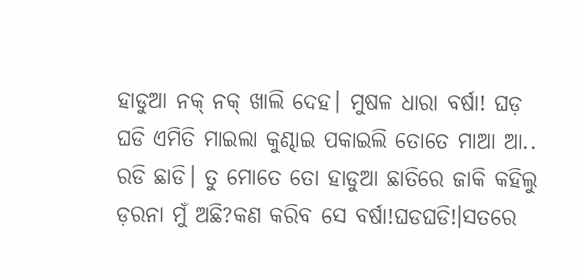ହାଡୁଆ ନକ୍ ନକ୍ ଖାଲି ଦେହ। ମୁଷଳ ଧାରା ବର୍ଷା! ଘଡ଼ ଘଡି ଏମିତି ମାଇଲା କୁଣ୍ଢାଇ ପକାଇଲି ତୋତେ ମାଆ ଆ.. ରଡି ଛାଡି। ତୁ ମୋତେ ତୋ ହାଡୁଆ ଛାତିରେ ଜାକି କହିଲୁ ଡ଼ରନା ମୁଁ ଅଛି?କଣ କରିବ ସେ ବର୍ଷା!ଘଡଘଡି!।ସତରେ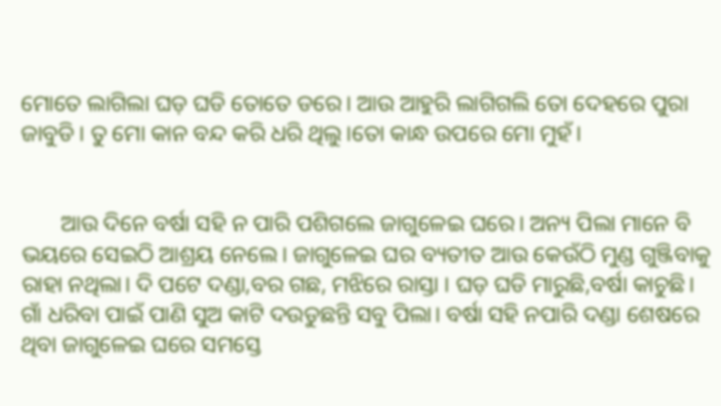ମୋତେ ଲାଗିଲା ଘଡ଼ ଘଡି ତୋତେ ଡରେ। ଆଉ ଆହୁରି ଲାଗିଗଲି ତୋ ଦେହରେ ପୁରା ଜାବୁଡି। ତୁ ମୋ କାନ ବନ୍ଦ କରି ଧରି ଥିଲୁ।ତୋ କାନ୍ଧ ଉପରେ ମୋ ମୁହଁ।


       ଆଉ ଦିନେ ବର୍ଷା ସହି ନ ପାରି ପଶିଗଲେ ଜାଗୁଳେଇ ଘରେ। ଅନ୍ୟ ପିଲା ମାନେ ବି ଭୟରେ ସେଇଠି ଆଶ୍ରୟ ନେଲେ। ଜାଗୁଳେଇ ଘର ବ୍ୟତୀତ ଆଉ କେଉଁଠି ମୁଣ୍ଡ ଗୁଞ୍ଜିବାକୁ ରାହା ନଥିଲା। ଦି ପଟେ ଦଣ୍ଡା,ବର ଗଛ, ମଝିରେ ରାସ୍ତା । ଘଡ଼ ଘଡି ମାରୁଛି,ବର୍ଷା କାଚୁଛି। ଗାଁ ଧରିବା ପାଇଁ ପାଣି ସୁଅ କାଟି ଦଉଡୁଛନ୍ତି ସବୁ ପିଲା। ବର୍ଷା ସହି ନପାରି ଦଣ୍ଡା ଶେଷରେ ଥିବା ଜାଗୁଳେଇ ଘରେ ସମସ୍ତେ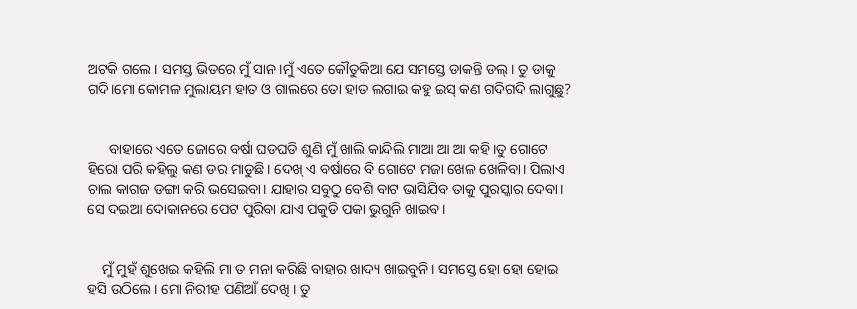ଅଟକି ଗଲେ। ସମସ୍ତ ଭିତରେ ମୁଁ ସାନ।ମୁଁ ଏତେ କୌତୁକିଆ ଯେ ସମସ୍ତେ ଡାକନ୍ତି ଡଲ୍। ତୁ ଡାକୁ ଗଦି।ମୋ କୋମଳ ମୁଲାୟମ ହାତ ଓ ଗାଲରେ ତୋ ହାତ ଲଗାଇ କହୁ ଇସ୍ କଣ ଗଦିଗଦି ଲାଗୁଛୁ?


      ବାହାରେ ଏତେ ଜୋରେ ବର୍ଷା ଘଡଘଡି ଶୁଣି ମୁଁ ଖାଲି କାନ୍ଦିଲି ମାଆ ଆ ଆ କହି।ତୁ ଗୋଟେ ହିରୋ ପରି କହିଲୁ କଣ ଡର ମାଡୁଛି। ଦେଖ୍ ଏ ବର୍ଷାରେ ବି ଗୋଟେ ମଜା ଖେଳ ଖେଳିବା। ପିଲାଏ ଚାଲ କାଗଜ ଡଙ୍ଗା କରି ଭସେଇବା। ଯାହାର ସବୁଠୁ ବେଶି ବାଟ ଭାସିଯିବ ତାକୁ ପୁରସ୍କାର ଦେବା। ସେ ଦଇଆ ଦୋକାନରେ ପେଟ ପୁରିବା ଯାଏ ପକୁଡି ପକା ଭୁଗୁନି ଖାଇବ।


    ମୁଁ ମୁହଁ ଶୁଖେଇ କହିଲି ମା ତ ମନା କରିଛି ବାହାର ଖାଦ୍ୟ ଖାଇବୁନି। ସମସ୍ତେ ହୋ ହୋ ହୋଇ ହସି ଉଠିଲେ। ମୋ ନିରୀହ ପଣିଆଁ ଦେଖି । ତୁ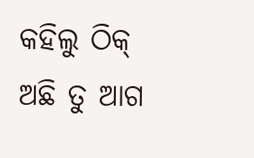କହିଲୁ ଠିକ୍ ଅଛି ତୁ ଆଗ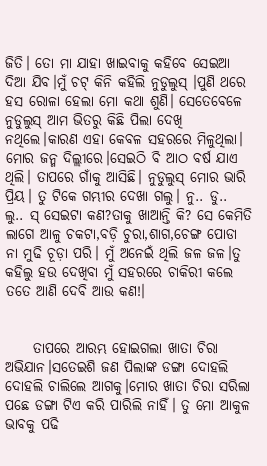ଜିତି। ତୋ ମା ଯାହା ଖାଇବାକୁ କହିବେ ସେଇଆ ଦିଆ ଯିବ।ମୁଁ ଚଟ୍ କିନି କହିଲି ନୁଡୁଲୁସ୍ ।ପୁଣି ଥରେ ହସ ରୋଳା ହେଲା ମୋ କଥା ଶୁଣି। ସେତେବେଳେ ନୁଡୁଲୁସ୍ ଆମ ଭିତରୁ କିଛି ପିଲା ଦେଖି ନଥିଲେ।କାରଣ ଏହା କେବଳ ସହରରେ ମିଳୁଥିଲା। ମୋର ଜନ୍ମ ଦିଲ୍ଲୀରେ।ସେଇଠି ବି ଆଠ ବର୍ଷ ଯାଏ ଥିଲି। ତାପରେ ଗାଁକୁ ଆସିଛି। ନୁଡୁଲୁସ୍ ମୋର ଭାରି ପ୍ରିୟ। ତୁ ଟିକେ ଗମ୍ଭୀର ଦେଖା ଗଲୁ। ନୁ.. ଡୁ.. ଲୁ.. ସ୍ ସେଇଟା କଣ?ତାକୁ ଖାଆନ୍ତି କି? ସେ କେମିତି ଲାଗେ ଆଳୁ ଚକଟା,ବଡ଼ି ଚୁରା,ଶାଗ,ଚେଙ୍ଗ ପୋଡା ନା ମୁଢି ଚୂଡ଼ା ପରି। ମୁଁ ଅନେଇଁ ଥିଲି ଜଳ ଜଳ।ତୁ କହିଲୁ ହଉ ଦେଖିବା ମୁଁ ସହରରେ ଚାକିରୀ କଲେ ତତେ ଆଣି ଦେବି ଆଉ କଣ!।


     ତାପରେ ଆରମ୍ଭ ହୋଇଗଲା ଖାତା ଚିରା ଅଭିଯାନ।ସତେଇଶି ଜଣ ପିଲାଙ୍କ ଡଙ୍ଗା ଦୋହଲି ଦୋହଲି ଚାଲିଲେ ଆଗକୁ।ମୋର ଖାତା ଚିରା ସରିଲା ପଛେ ଡଙ୍ଗା ଟିଏ କରି ପାରିଲି ନାହିଁ। ତୁ ମୋ ଆକୁଳ ଭାବକୁ ପଢି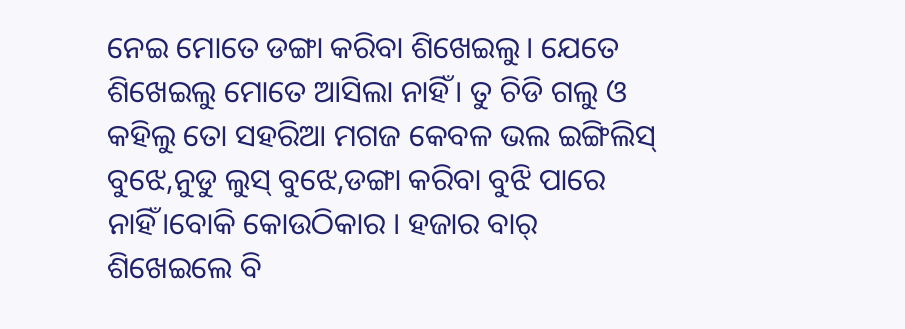ନେଇ ମୋତେ ଡଙ୍ଗା କରିବା ଶିଖେଇଲୁ। ଯେତେ ଶିଖେଇଲୁ ମୋତେ ଆସିଲା ନାହିଁ। ତୁ ଚିଡି ଗଲୁ ଓ କହିଲୁ ତୋ ସହରିଆ ମଗଜ କେବଳ ଭଲ ଇଙ୍ଗିଲିସ୍ ବୁଝେ,ନୁଡୁ ଲୁସ୍ ବୁଝେ,ଡଙ୍ଗା କରିବା ବୁଝି ପାରେ ନାହିଁ।ବୋକି କୋଉଠିକାର । ହଜାର ବାର୍ ଶିଖେଇଲେ ବି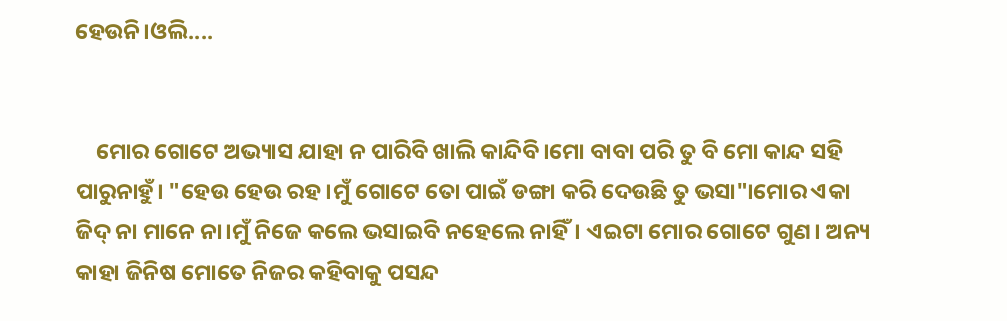ହେଉନି।ଓଲି....


    ମୋର ଗୋଟେ ଅଭ୍ୟାସ ଯାହା ନ ପାରିବି ଖାଲି କାନ୍ଦିବି।ମୋ ବାବା ପରି ତୁ ବି ମୋ କାନ୍ଦ ସହି ପାରୁନାହୁଁ। "ହେଉ ହେଉ ରହ।ମୁଁ ଗୋଟେ ତୋ ପାଇଁ ଡଙ୍ଗା କରି ଦେଉଛି ତୁ ଭସା"।ମୋର ଏକା ଜିଦ୍ ନା ମାନେ ନା।ମୁଁ ନିଜେ କଲେ ଭସାଇବି ନହେଲେ ନାହିଁ। ଏଇଟା ମୋର ଗୋଟେ ଗୁଣ। ଅନ୍ୟ କାହା ଜିନିଷ ମୋତେ ନିଜର କହିବାକୁ ପସନ୍ଦ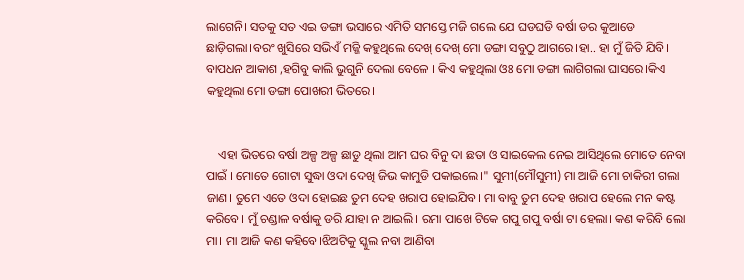ଲାଗେନି। ସତକୁ ସତ ଏଇ ଡଙ୍ଗା ଭସାରେ ଏମିତି ସମସ୍ତେ ମଜି ଗଲେ ଯେ ଘଡଘଡି ବର୍ଷା ଡର କୁଆଡେ ଛାଡ଼ିଗଲା।ବରଂ ଖୁସିରେ ସଭିଏଁ ମଜ୍ଜି କହୁଥିଲେ ଦେଖ୍ ଦେଖ୍ ମୋ ଡଙ୍ଗା ସବୁଠୁ ଆଗରେ।ହା.. ହା ମୁଁ ଜିତି ଯିବି। ବାପଧନ ଆକାଶ ,ହଗିବୁ କାଲି ଭୁଗୁନି ଦେଲା ବେଳେ । କିଏ କହୁଥିଲା ଓଃ ମୋ ଡଙ୍ଗା ଲାଗିଗଲା ଘାସରେ।କିଏ କହୁଥିଲା ମୋ ଡଙ୍ଗା ପୋଖରୀ ଭିତରେ।


    ଏହା ଭିତରେ ବର୍ଷା ଅଳ୍ପ ଅଳ୍ପ ଛାଡୁ ଥିଲା ଆମ ଘର ବିନୁ ଦା ଛତା ଓ ସାଇକେଲ ନେଇ ଆସିଥିଲେ ମୋତେ ନେବା ପାଇଁ । ମୋତେ ଗୋଟା ସୁଦ୍ଧା ଓଦା ଦେଖି ଜିଭ କାମୁଡି ପକାଇଲେ।" ସୁମୀ(ମୌସୁମୀ) ମା ଆଜି ମୋ ଚାକିରୀ ଗଲା ଜାଣ। ତୁମେ ଏତେ ଓଦା ହୋଇଛ ତୁମ ଦେହ ଖରାପ ହୋଇଯିବ। ମା ବାବୁ ତୁମ ଦେହ ଖରାପ ହେଲେ ମନ କଷ୍ଟ କରିବେ। ମୁଁ ଚଣ୍ଡାଳ ବର୍ଷାକୁ ଡରି ଯାହା ନ ଆଇଲି। ରମା ପାଖେ ଟିକେ ଗପୁ ଗପୁ ବର୍ଷା ଟା ହେଲା। କଣ କରିବି ଲୋ ମା। ମା ଆଜି କଣ କହିବେ।ଝିଅଟିକୁ ସ୍କୁଲ ନବା ଆଣିବା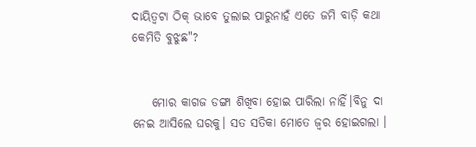ଦାୟିତ୍ୱଟା ଠିକ୍ ଭାବେ ତୁଲାଇ ପାରୁନାହଁ ଏତେ ଜମି ବାଡ଼ି କଥା କେମିତି ବୁଝୁଛ"?


    ମୋର କାଗଜ ଡଙ୍ଗା ଶିଖିବା ହୋଇ ପାରିଲା ନାହିଁ।ବିନୁ ଦା ନେଇ ଆସିଲେ ଘରକୁ। ସତ ସତିକା ମୋତେ ଜ୍ୱର ହୋଇଗଲା ।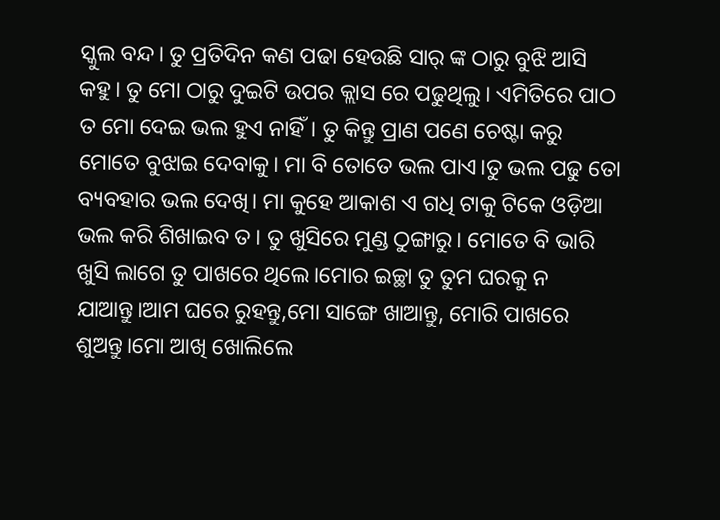ସ୍କୁଲ ବନ୍ଦ। ତୁ ପ୍ରତିଦିନ କଣ ପଢା ହେଉଛି ସାର୍ ଙ୍କ ଠାରୁ ବୁଝି ଆସି କହୁ। ତୁ ମୋ ଠାରୁ ଦୁଇଟି ଉପର କ୍ଲାସ ରେ ପଢୁଥିଲୁ। ଏମିତିରେ ପାଠ ତ ମୋ ଦେଇ ଭଲ ହୁଏ ନାହିଁ। ତୁ କିନ୍ତୁ ପ୍ରାଣ ପଣେ ଚେଷ୍ଟା କରୁ ମୋତେ ବୁଝାଇ ଦେବାକୁ। ମା ବି ତୋତେ ଭଲ ପାଏ।ତୁ ଭଲ ପଢୁ ତୋ ବ୍ୟବହାର ଭଲ ଦେଖି। ମା କୁହେ ଆକାଶ ଏ ଗଧି ଟାକୁ ଟିକେ ଓଡ଼ିଆ ଭଲ କରି ଶିଖାଇବ ତ। ତୁ ଖୁସିରେ ମୁଣ୍ଡ ଠୁଙ୍ଗାରୁ। ମୋତେ ବି ଭାରି ଖୁସି ଲାଗେ ତୁ ପାଖରେ ଥିଲେ।ମୋର ଇଚ୍ଛା ତୁ ତୁମ ଘରକୁ ନ ଯାଆନ୍ତୁ।ଆମ ଘରେ ରୁହନ୍ତୁ,ମୋ ସାଙ୍ଗେ ଖାଆନ୍ତୁ, ମୋରି ପାଖରେ ଶୁଅନ୍ତୁ।ମୋ ଆଖି ଖୋଲିଲେ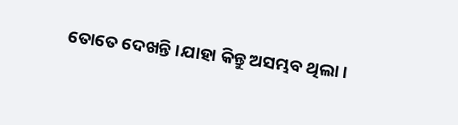ତୋତେ ଦେଖନ୍ତି।ଯାହା କିନ୍ତୁ ଅସମ୍ଭବ ଥିଲା।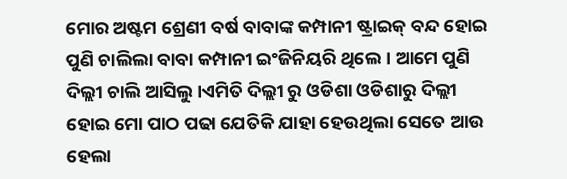ମୋର ଅଷ୍ଟମ ଶ୍ରେଣୀ ବର୍ଷ ବାବାଙ୍କ କମ୍ପାନୀ ଷ୍ଟ୍ରାଇକ୍ ବନ୍ଦ ହୋଇ ପୁଣି ଚାଲିଲା ବାବା କମ୍ପାନୀ ଇଂଜିନିୟରି ଥିଲେ। ଆମେ ପୁଣି ଦିଲ୍ଲୀ ଚାଲି ଆସିଲୁ।ଏମିତି ଦିଲ୍ଲୀ ରୁ ଓଡିଶା ଓଡିଶାରୁ ଦିଲ୍ଲୀ ହୋଇ ମୋ ପାଠ ପଢା ଯେତିକି ଯାହା ହେଉଥିଲା ସେତେ ଆଉ ହେଲା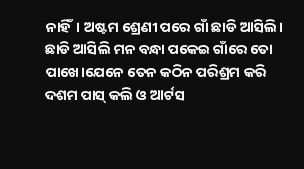ନାହିଁ। ଅଷ୍ଟମ ଶ୍ରେଣୀ ପରେ ଗାଁ ଛାଡି ଆସିଲି। ଛାଡି ଆସିଲି ମନ ବନ୍ଧା ପକେଇ ଗାଁରେ ତୋ ପାଖେ।ଯେନେ ତେନ କଠିନ ପରିଶ୍ରମ କରି ଦଶମ ପାସ୍ କଲି ଓ ଆର୍ଟସ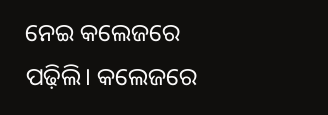ନେଇ କଲେଜରେ ପଢ଼ିଲି। କଲେଜରେ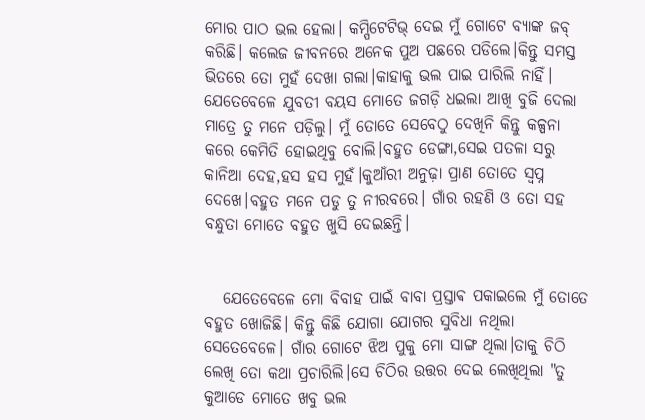ମୋର ପାଠ ଭଲ ହେଲା। କମ୍ପିଟେଟିଭ୍ ଦେଇ ମୁଁ ଗୋଟେ ବ୍ୟାଙ୍କ ଜବ୍ କରିଛି। କଲେଜ ଜୀବନରେ ଅନେକ ପୁଅ ପଛରେ ପଡିଲେ।କିନ୍ତୁ ସମସ୍ତ ଭିତରେ ତୋ ମୁହଁ ଦେଖା ଗଲା।କାହାକୁ ଭଲ ପାଇ ପାରିଲି ନାହିଁ। ଯେତେବେଳେ ଯୁବତୀ ବୟସ ମୋତେ ଜଗଡ଼ି ଧଇଲା ଆଖି ବୁଜି ଦେଲା ମାତ୍ରେ ତୁ ମନେ ପଡ଼ିଲୁ। ମୁଁ ତୋତେ ସେବେଠୁ ଦେଖିନି କିନ୍ତୁ କଳ୍ପନା କରେ କେମିତି ହୋଇଥିବୁ ବୋଲି।ବହୁତ ଡେଙ୍ଗା,ସେଇ ପତଳା ସରୁ କାନିଆ ଦେହ,ହସ ହସ ମୁହଁ।କୁଆଁରୀ ଅନୁଢ଼ା ପ୍ରାଣ ତୋତେ ସ୍ୱପ୍ନ ଦେଖେ।ବହୁତ ମନେ ପଡୁ ତୁ ନୀରବରେ। ଗାଁର ରହଣି ଓ ତୋ ସହ ବନ୍ଧୁତା ମୋତେ ବହୁତ ଖୁସି ଦେଇଛନ୍ତି।


   ଯେତେବେଳେ ମୋ ବିବାହ ପାଇଁ ବାବା ପ୍ରସ୍ତାଵ ପକାଇଲେ ମୁଁ ତୋତେ ବହୁତ ଖୋଜିଛି। କିନ୍ତୁ କିଛି ଯୋଗା ଯୋଗର ସୁବିଧା ନଥିଲା ସେତେବେଳେ। ଗାଁର ଗୋଟେ ଝିଅ ପୁକୁ ମୋ ସାଙ୍ଗ ଥିଲା।ତାକୁ ଚିଠି ଲେଖି ତୋ କଥା ପ୍ରଚାରିଲି।ସେ ଚିଠିର ଉତ୍ତର ଦେଇ ଲେଖିଥିଲା "ତୁ କୁଆଡେ ମୋତେ ଖବୁ ଭଲ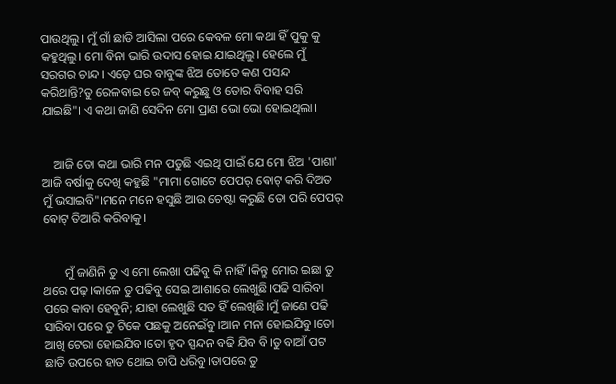ପାଉଥିଲୁ। ମୁଁ ଗାଁ ଛାଡି ଆସିଲା ପରେ କେବଳ ମୋ କଥା ହିଁ ପୁକୁ କୁ କହୁଥିଲୁ। ମୋ ବିନା ଭାରି ଉଦାସ ହୋଇ ଯାଇଥିଲୁ। ହେଲେ ମୁଁ ସରଗର ଚାନ୍ଦ। ଏଡ଼େ ଘର ବାବୁଙ୍କ ଝିଅ ତୋତେ କଣ ପସନ୍ଦ କରିଥାନ୍ତି?ତୁ ରେଳବାଇ ରେ ଜବ୍ କରୁଛୁ ଓ ତୋର ବିବାହ ସରି ଯାଇଛି"। ଏ କଥା ଜାଣି ସେଦିନ ମୋ ପ୍ରାଣ ଭୋ ଭୋ ହୋଇଥିଲା।


    ଆଜି ତୋ କଥା ଭାରି ମନ ପଡୁଛି ଏଇଥି ପାଇଁ ଯେ ମୋ ଝିଅ 'ପାଶା' ଆଜି ବର୍ଷାକୁ ଦେଖି କହୁଛି "ମାମା ଗୋଟେ ପେପର୍ ଵୋଟ୍ କରି ଦିଅତ ମୁଁ ଭସାଇବି"।ମନେ ମନେ ହସୁଛି ଆଉ ଚେଷ୍ଟା କରୁଛି ତୋ ପରି ପେପର୍ ଵୋଟ୍ ତିଆରି କରିବାକୁ।


       ମୁଁ ଜାଣିନି ତୁ ଏ ମୋ ଲେଖା ପଢିବୁ କି ନାହିଁ।କିନ୍ତୁ ମୋର ଇଛା ତୁ ଥରେ ପଢ଼।କାଳେ ତୁ ପଢିବୁ ସେଇ ଆଶାରେ ଲେଖୁଛି।ପଢି ସାରିବା ପରେ କାବା ହେବୁନି; ଯାହା ଲେଖୁଛି ସତ ହିଁ ଲେଖିଛି।ମୁଁ ଜାଣେ ପଢି ସାରିବା ପରେ ତୁ ଟିକେ ପଛକୁ ଅନେଇଁବୁ।ଆନ ମନା ହୋଇଯିବୁ।ତୋ ଆଖି ଟେରା ହୋଇଯିବ।ତୋ ହୃଦ ସ୍ପନ୍ଦନ ବଢି ଯିବ ବି।ତୁ ବାଆଁ ପଟ ଛାତି ଉପରେ ହାତ ଥୋଇ ଚାପି ଧରିବୁ।ତାପରେ ତୁ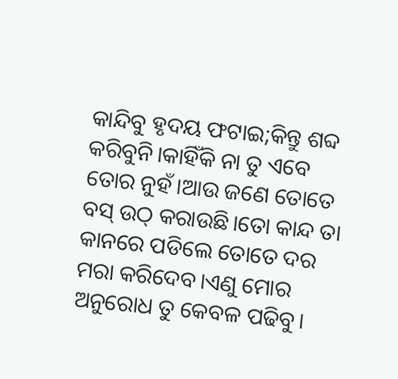କାନ୍ଦିବୁ ହୃଦୟ ଫଟାଇ;କିନ୍ତୁ ଶବ୍ଦ କରିବୁନି।କାହିଁକି ନା ତୁ ଏବେ ତୋର ନୁହଁ।ଆଉ ଜଣେ ତୋତେ ବସ୍ ଉଠ୍ କରାଉଛି।ତୋ କାନ୍ଦ ତା କାନରେ ପଡିଲେ ତୋତେ ଦର ମରା କରିଦେବ।ଏଣୁ ମୋର ଅନୁରୋଧ ତୁ କେବଳ ପଢିବୁ।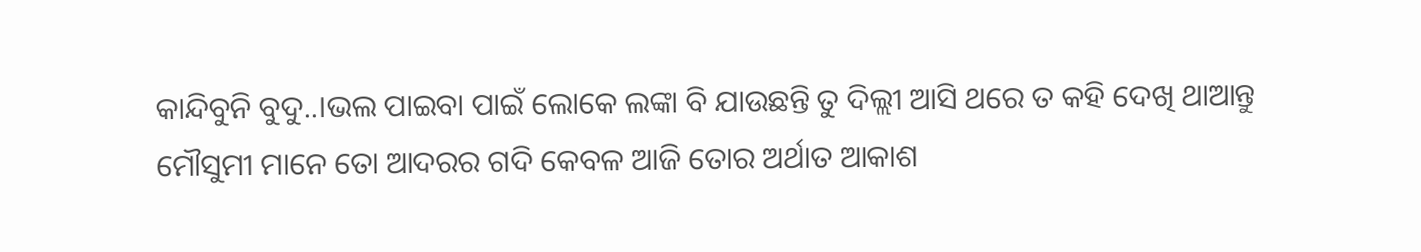କାନ୍ଦିବୁନି ବୁଦୁ..।ଭଲ ପାଇବା ପାଇଁ ଲୋକେ ଲଙ୍କା ବି ଯାଉଛନ୍ତି ତୁ ଦିଲ୍ଲୀ ଆସି ଥରେ ତ କହି ଦେଖି ଥାଆନ୍ତୁ ମୌସୁମୀ ମାନେ ତୋ ଆଦରର ଗଦି କେବଳ ଆଜି ତୋର ଅର୍ଥାତ ଆକାଶ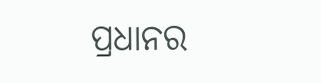ପ୍ରଧାନର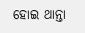ହୋଇ ଥାନ୍ତା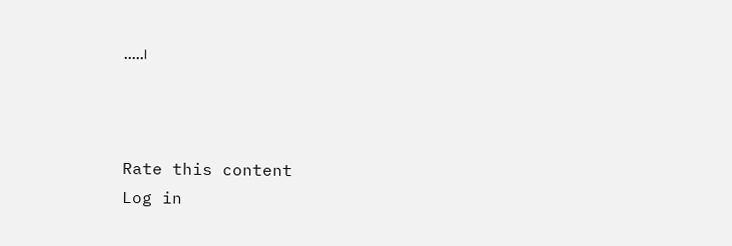.....।



Rate this content
Log in